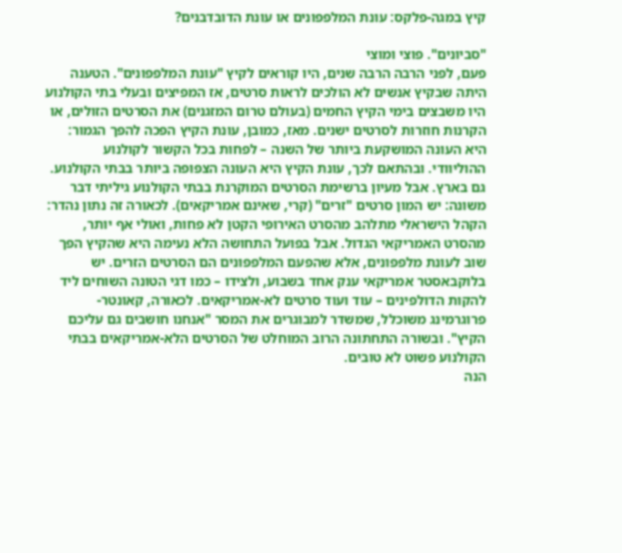קיץ במגה-פלקס: עונת המלפפונים או עונת הדובדבנים?

"סביונים". פוצי ומוצי
פעם, לפני הרבה הרבה שנים, היו קוראים לקיץ "עונת המלפפונים". הטענה היתה שבקיץ אנשים לא הולכים לראות סרטים, אז המפיצים ובעלי בתי הקולנוע היו משבצים בימי הקיץ החמים (בעולם טרום המזגנים) את הסרטים הזולים, או הקרנות חוזרות לסרטים ישנים. מאז, כמובן, עונת הקיץ הפכה להפך הגמור: היא העונה המושקעת ביותר של השנה – לפחות בכל הקשור לקולנוע ההוליוודי. ובהתאם לכך, עונת הקיץ היא העונה הצפופה ביותר בבתי הקולנוע. גם בארץ. אבל מעיון ברשימת הסרטים המוקרנת בבתי הקולנוע גיליתי דבר משונה: יש המון סרטים "זרים" (קרי, שאינם אמריקאים). לכאורה זה נתון נהדר: הקהל הישראלי מתלהב מהסרט האירופי הקטן לא פחות, ואולי אף יותר, מהסרט האמריקאי הגדול. אבל בפועל התחושה הלא נעימה היא שהקיץ הפך שוב לעונת מלפפונים, אלא שהפעם המלפפונים הם הסרטים הזרים. יש בלוקבאסטר אמריקאי ענק אחד בשבוע, ולצידו – כמו דגי הטונה השוחים ליד להקות הדולפינים – עוד ועוד סרטים לא-אמריקאים. לכאורה, קאונטר-פרוגרמינג משוכלל, שמשדר למבוגרים את המסר "אנחנו חושבים גם עליכם הקיץ". ובשורה התחתונה הרוב המוחלט של הסרטים הלא-אמריקאים בבתי הקולנוע פשוט לא טובים.
הנה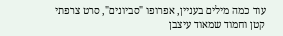עוד כמה מילים בעניין, אפרופו "סביונים", סרט צרפתי קטן וחמוד שמאוד עיצבן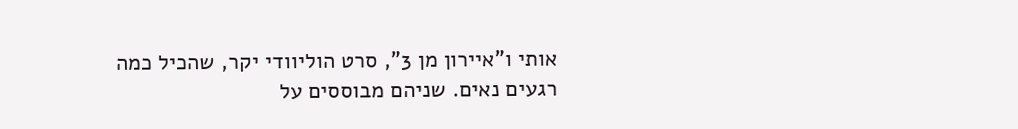אותי ו"איירון מן 3", סרט הוליוודי יקר, שהכיל כמה רגעים נאים. שניהם מבוססים על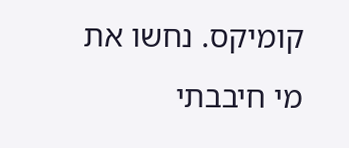קומיקס. נחשו את מי חיבבתי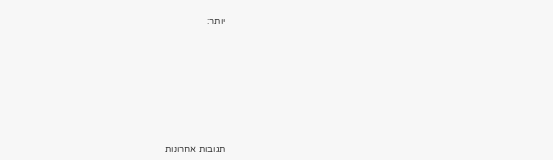יותר:












תגובות אחרונות